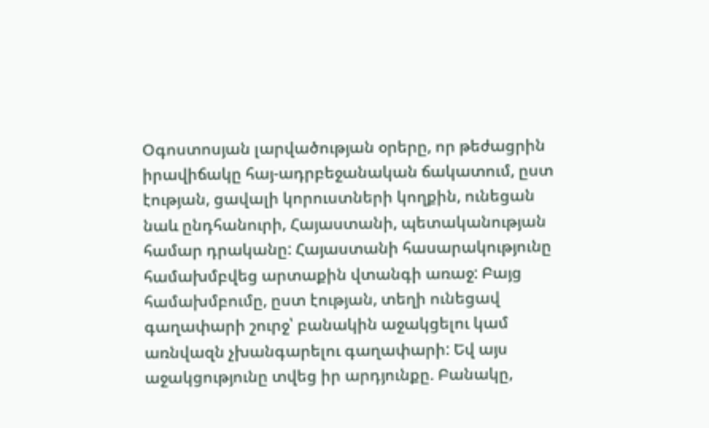Օգոստոսյան լարվածության օրերը, որ թեժացրին իրավիճակը հայ-ադրբեջանական ճակատում, ըստ էության, ցավալի կորուստների կողքին, ունեցան նաև ընդհանուրի, Հայաստանի, պետականության համար դրականը: Հայաստանի հասարակությունը համախմբվեց արտաքին վտանգի առաջ: Բայց համախմբումը, ըստ էության, տեղի ունեցավ գաղափարի շուրջ՝ բանակին աջակցելու կամ առնվազն չխանգարելու գաղափարի: Եվ այս աջակցությունը տվեց իր արդյունքը. Բանակը,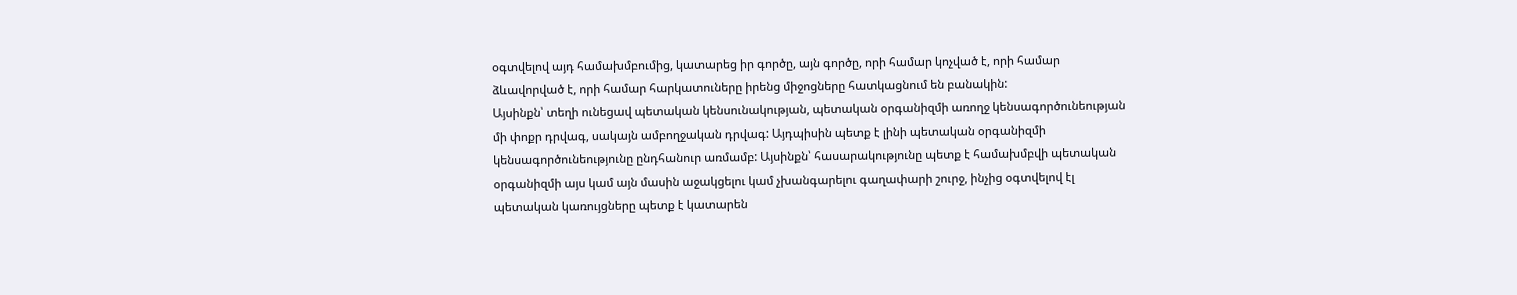օգտվելով այդ համախմբումից, կատարեց իր գործը, այն գործը, որի համար կոչված է, որի համար ձևավորված է, որի համար հարկատուները իրենց միջոցները հատկացնում են բանակին:
Այսինքն՝ տեղի ունեցավ պետական կենսունակության, պետական օրգանիզմի առողջ կենսագործունեության մի փոքր դրվագ, սակայն ամբողջական դրվագ: Այդպիսին պետք է լինի պետական օրգանիզմի կենսագործունեությունը ընդհանուր առմամբ: Այսինքն՝ հասարակությունը պետք է համախմբվի պետական օրգանիզմի այս կամ այն մասին աջակցելու կամ չխանգարելու գաղափարի շուրջ, ինչից օգտվելով էլ պետական կառույցները պետք է կատարեն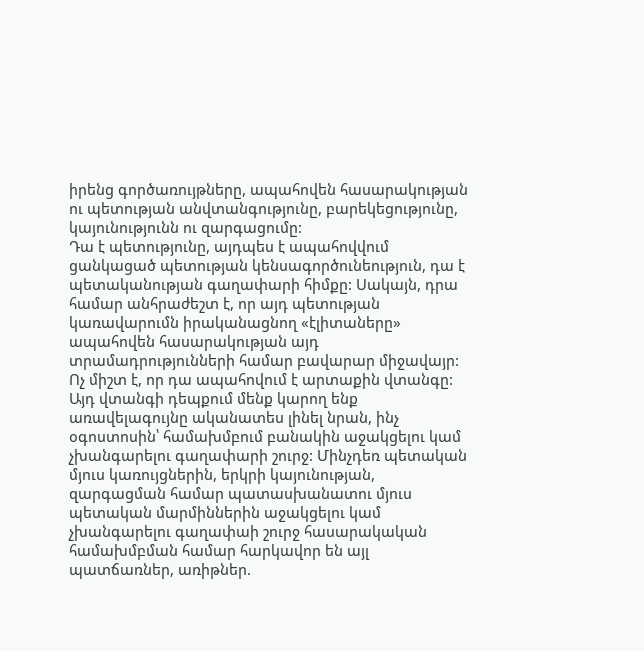իրենց գործառույթները, ապահովեն հասարակության ու պետության անվտանգությունը, բարեկեցությունը, կայունությունն ու զարգացումը:
Դա է պետությունը, այդպես է ապահովվում ցանկացած պետության կենսագործունեություն, դա է պետականության գաղափարի հիմքը: Սակայն, դրա համար անհրաժեշտ է, որ այդ պետության կառավարումն իրականացնող «էլիտաները» ապահովեն հասարակության այդ տրամադրությունների համար բավարար միջավայր: Ոչ միշտ է, որ դա ապահովում է արտաքին վտանգը: Այդ վտանգի դեպքում մենք կարող ենք առավելագույնը ականատես լինել նրան, ինչ օգոստոսին՝ համախմբում բանակին աջակցելու կամ չխանգարելու գաղափարի շուրջ: Մինչդեռ պետական մյուս կառույցներին, երկրի կայունության, զարգացման համար պատասխանատու մյուս պետական մարմիններին աջակցելու կամ չխանգարելու գաղափաի շուրջ հասարակական համախմբման համար հարկավոր են այլ պատճառներ, առիթներ.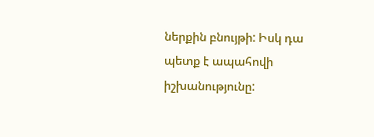ներքին բնույթի: Իսկ դա պետք է ապահովի իշխանությունը: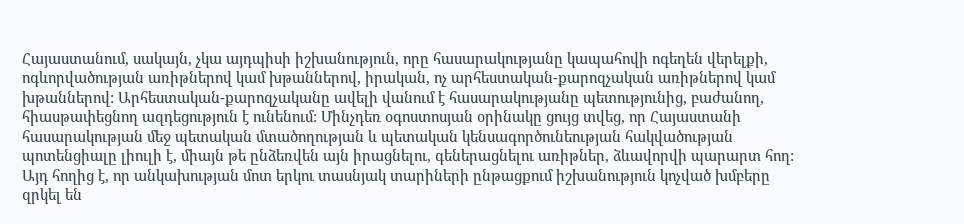Հայաստանում, սակայն, չկա այդպիսի իշխանություն, որը հասարակությանը կապահովի ոգեղեն վերելքի, ոգևորվածության առիթներով կամ խթաններով, իրական, ոչ արհեստական-քարոզչական առիթներով կամ խթաններով: Արհեստական-քարոզչականը ավելի վանում է հասարակությանը պետությունից, բաժանող, հիասթափեցնող ազդեցություն է ունենում: Մինչդեռ օգոստոսյան օրինակը ցույց տվեց, որ Հայաստանի հասարակության մեջ պետական մտածողության և պետական կենսագործունեության հակվածության պոտենցիալը լիուլի է, միայն թե ընձեռվեն այն իրացնելու, գեներացնելու առիթներ, ձևավորվի պարարտ հող: Այդ հողից է, որ անկախության մոտ երկու տասնյակ տարիների ընթացքում իշխանություն կոչված խմբերը զրկել են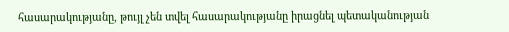հասարակությանը, թույլ չեն տվել հասարակությանը իրացնել պետականության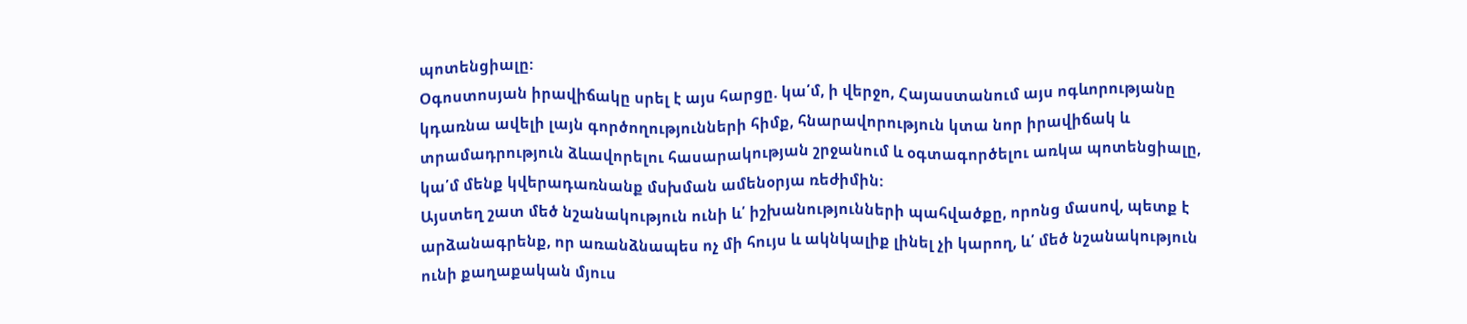պոտենցիալը:
Օգոստոսյան իրավիճակը սրել է այս հարցը. կա՛մ, ի վերջո, Հայաստանում այս ոգևորությանը կդառնա ավելի լայն գործողությունների հիմք, հնարավորություն կտա նոր իրավիճակ և տրամադրություն ձևավորելու հասարակության շրջանում և օգտագործելու առկա պոտենցիալը, կա՛մ մենք կվերադառնանք մսխման ամենօրյա ռեժիմին:
Այստեղ շատ մեծ նշանակություն ունի և՛ իշխանությունների պահվածքը, որոնց մասով, պետք է արձանագրենք, որ առանձնապես ոչ մի հույս և ակնկալիք լինել չի կարող, և՛ մեծ նշանակություն ունի քաղաքական մյուս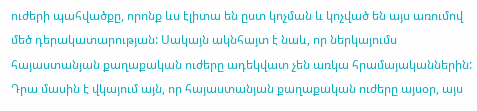ուժերի պահվածքը, որոնք ևս էլիտա են ըստ կոչման և կոչված են այս առումով մեծ դերակատարության: Սակայն ակնհայտ է նաև, որ ներկայումս հայաստանյան քաղաքական ուժերը ադեկվատ չեն առկա հրամայականներին: Դրա մասին է վկայում այն, որ հայաստանյան քաղաքական ուժերը այսօր, այս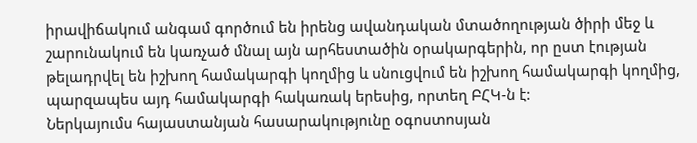իրավիճակում անգամ գործում են իրենց ավանդական մտածողության ծիրի մեջ և շարունակում են կառչած մնալ այն արհեստածին օրակարգերին, որ ըստ էության թելադրվել են իշխող համակարգի կողմից և սնուցվում են իշխող համակարգի կողմից, պարզապես այդ համակարգի հակառակ երեսից, որտեղ ԲՀԿ-ն է:
Ներկայումս հայաստանյան հասարակությունը օգոստոսյան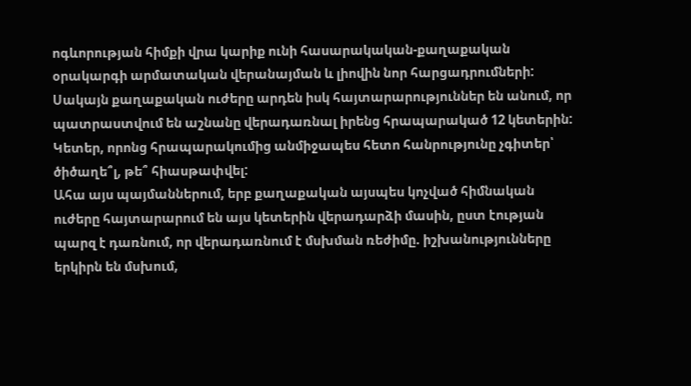ոգևորության հիմքի վրա կարիք ունի հասարակական-քաղաքական օրակարգի արմատական վերանայման և լիովին նոր հարցադրումների: Սակայն քաղաքական ուժերը արդեն իսկ հայտարարություններ են անում, որ պատրաստվում են աշնանը վերադառնալ իրենց հրապարակած 12 կետերին: Կետեր, որոնց հրապարակումից անմիջապես հետո հանրությունը չգիտեր՝ ծիծաղե՞լ, թե՞ հիասթափվել:
Ահա այս պայմաններում, երբ քաղաքական այսպես կոչված հիմնական ուժերը հայտարարում են այս կետերին վերադարձի մասին, ըստ էության պարզ է դառնում, որ վերադառնում է մսխման ռեժիմը. իշխանությունները երկիրն են մսխում,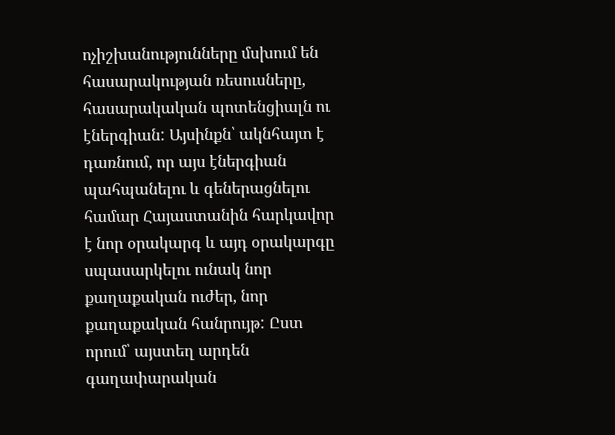ոչիշխանությունները մսխում են հասարակության ռեսուսները, հասարակական պոտենցիալն ու էներգիան: Այսինքն՝ ակնհայտ է դառնում, որ այս էներգիան պահպանելու և գեներացնելու համար Հայաստանին հարկավոր է նոր օրակարգ և այդ օրակարգը սպասարկելու ունակ նոր քաղաքական ուժեր, նոր քաղաքական հանրույթ: Ըստ որում՝ այստեղ արդեն գաղափարական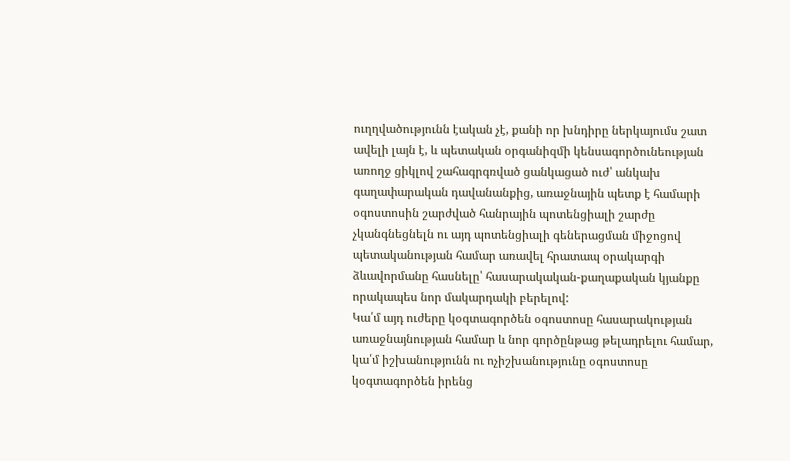ուղղվածությունն էական չէ, քանի որ խնդիրը ներկայումս շատ ավելի լայն է, և պետական օրգանիզմի կենսագործունեության առողջ ցիկլով շահագրգռված ցանկացած ուժ՝ անկախ գաղափարական դավանանքից, առաջնային պետք է համարի օգոստոսին շարժված հանրային պոտենցիալի շարժը չկանգնեցնելն ու այդ պոտենցիալի գեներացման միջոցով պետականության համար առավել հրատապ օրակարգի ձևավորմանը հասնելը՝ հասարակական-քաղաքական կյանքը որակապես նոր մակարդակի բերելով:
Կա՛մ այդ ուժերը կօգտագործեն օգոստոսը հասարակության առաջնայնության համար և նոր գործընթաց թելադրելու համար, կա՛մ իշխանությունն ու ոչիշխանությունը օգոստոսը կօգտագործեն իրենց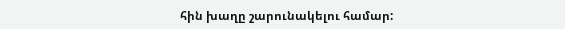հին խաղը շարունակելու համար: